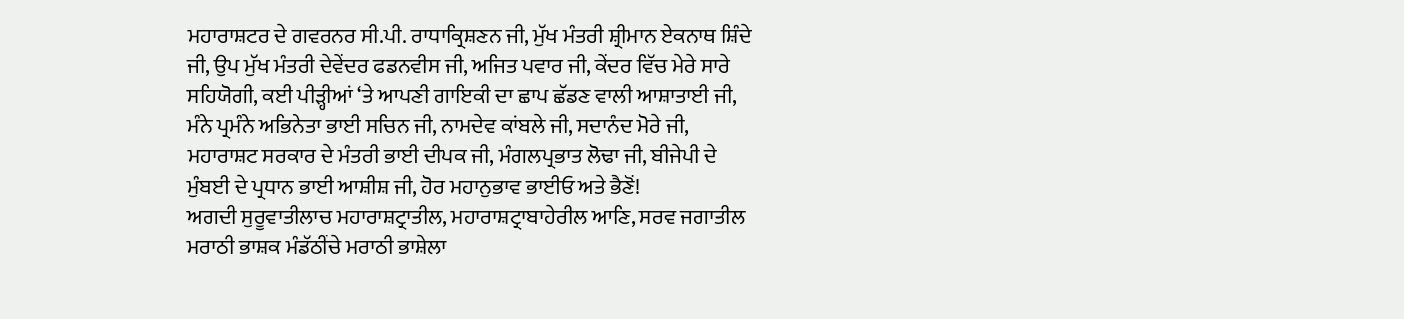ਮਹਾਰਾਸ਼ਟਰ ਦੇ ਗਵਰਨਰ ਸੀ.ਪੀ. ਰਾਧਾਕ੍ਰਿਸ਼ਣਨ ਜੀ, ਮੁੱਖ ਮੰਤਰੀ ਸ਼੍ਰੀਮਾਨ ਏਕਨਾਥ ਸ਼ਿੰਦੇ ਜੀ, ਉਪ ਮੁੱਖ ਮੰਤਰੀ ਦੇਵੇਂਦਰ ਫਡਨਵੀਸ ਜੀ, ਅਜਿਤ ਪਵਾਰ ਜੀ, ਕੇਂਦਰ ਵਿੱਚ ਮੇਰੇ ਸਾਰੇ ਸਹਿਯੋਗੀ, ਕਈ ਪੀੜ੍ਹੀਆਂ ‘ਤੇ ਆਪਣੀ ਗਾਇਕੀ ਦਾ ਛਾਪ ਛੱਡਣ ਵਾਲੀ ਆਸ਼ਾਤਾਈ ਜੀ, ਮੰਨੇ ਪ੍ਰਮੰਨੇ ਅਭਿਨੇਤਾ ਭਾਈ ਸਚਿਨ ਜੀ, ਨਾਮਦੇਵ ਕਾਂਬਲੇ ਜੀ, ਸਦਾਨੰਦ ਮੋਰੇ ਜੀ, ਮਹਾਰਾਸ਼ਟ ਸਰਕਾਰ ਦੇ ਮੰਤਰੀ ਭਾਈ ਦੀਪਕ ਜੀ, ਮੰਗਲਪ੍ਰਭਾਤ ਲੋਢਾ ਜੀ, ਬੀਜੇਪੀ ਦੇ ਮੁੰਬਈ ਦੇ ਪ੍ਰਧਾਨ ਭਾਈ ਆਸ਼ੀਸ਼ ਜੀ, ਹੋਰ ਮਹਾਨੁਭਾਵ ਭਾਈਓ ਅਤੇ ਭੈਣੋਂ!
ਅਗਦੀ ਸੁਰੂਵਾਤੀਲਾਚ ਮਹਾਰਾਸ਼ਟ੍ਰਾਤੀਲ, ਮਹਾਰਾਸ਼ਟ੍ਰਾਬਾਹੇਰੀਲ ਆਣਿ, ਸਰਵ ਜਗਾਤੀਲ ਮਰਾਠੀ ਭਾਸ਼ਕ ਮੰਡੱਠੀਂਚੇ ਮਰਾਠੀ ਭਾਸ਼ੇਲਾ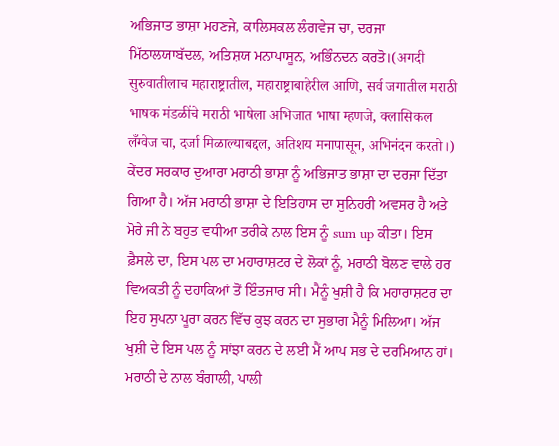ਅਭਿਜਾਤ ਭਾਸ਼ਾ ਮਹਣਜੇ, ਕਾਲਿਸਕਲ ਲੰਗਵੇਜ ਚਾ, ਦਰਜਾ ਮਿੱਠਾਲਯਾਬੱਦਲ, ਅਤਿਸ਼ਯ ਮਨਾਪਾਸੂਨ, ਅਭਿੰਨਦਨ ਕਰਤੋ।(अगदी सुरुवातीलाच महाराष्ट्रातील, महाराष्ट्राबाहेरील आणि, सर्व जगातील मराठी भाषक मंडळींचे मराठी भाषेला अभिजात भाषा म्हणजे, क्लासिकल लँग्वेज चा, दर्जा मिळाल्याबद्दल, अतिशय मनापासून, अभिनंदन करतो।)
ਕੇਂਦਰ ਸਰਕਾਰ ਦੁਆਰਾ ਮਰਾਠੀ ਭਾਸ਼ਾ ਨੂੰ ਅਭਿਜਾਤ ਭਾਸ਼ਾ ਦਾ ਦਰਜਾ ਦਿੱਤਾ ਗਿਆ ਹੈ। ਅੱਜ ਮਰਾਠੀ ਭਾਸ਼ਾ ਦੇ ਇਤਿਹਾਸ ਦਾ ਸੁਨਿਹਰੀ ਅਵਸਰ ਹੈ ਅਤੇ ਮੋਰੇ ਜੀ ਨੇ ਬਹੁਤ ਵਧੀਆ ਤਰੀਕੇ ਨਾਲ ਇਸ ਨੂੰ sum up ਕੀਤਾ। ਇਸ ਫ਼ੈਸਲੇ ਦਾ, ਇਸ ਪਲ ਦਾ ਮਹਾਰਾਸ਼ਟਰ ਦੇ ਲੋਕਾਂ ਨੂੰ, ਮਰਾਠੀ ਬੋਲਣ ਵਾਲੇ ਹਰ ਵਿਅਕਤੀ ਨੂੰ ਦਹਾਕਿਆਂ ਤੋਂ ਇੰਤਜਾਰ ਸੀ। ਮੈਨੂੰ ਖੁਸ਼ੀ ਹੈ ਕਿ ਮਹਾਰਾਸ਼ਟਰ ਦਾ ਇਹ ਸੁਪਨਾ ਪੂਰਾ ਕਰਨ ਵਿੱਚ ਕੁਝ ਕਰਨ ਦਾ ਸੁਭਾਗ ਮੈਨੂੰ ਮਿਲਿਆ। ਅੱਜ ਖੁਸ਼ੀ ਦੇ ਇਸ ਪਲ ਨੂੰ ਸਾਂਝਾ ਕਰਨ ਦੇ ਲਈ ਮੈਂ ਆਪ ਸਭ ਦੇ ਦਰਮਿਆਨ ਹਾਂ। ਮਰਾਠੀ ਦੇ ਨਾਲ ਬੰਗਾਲੀ, ਪਾਲੀ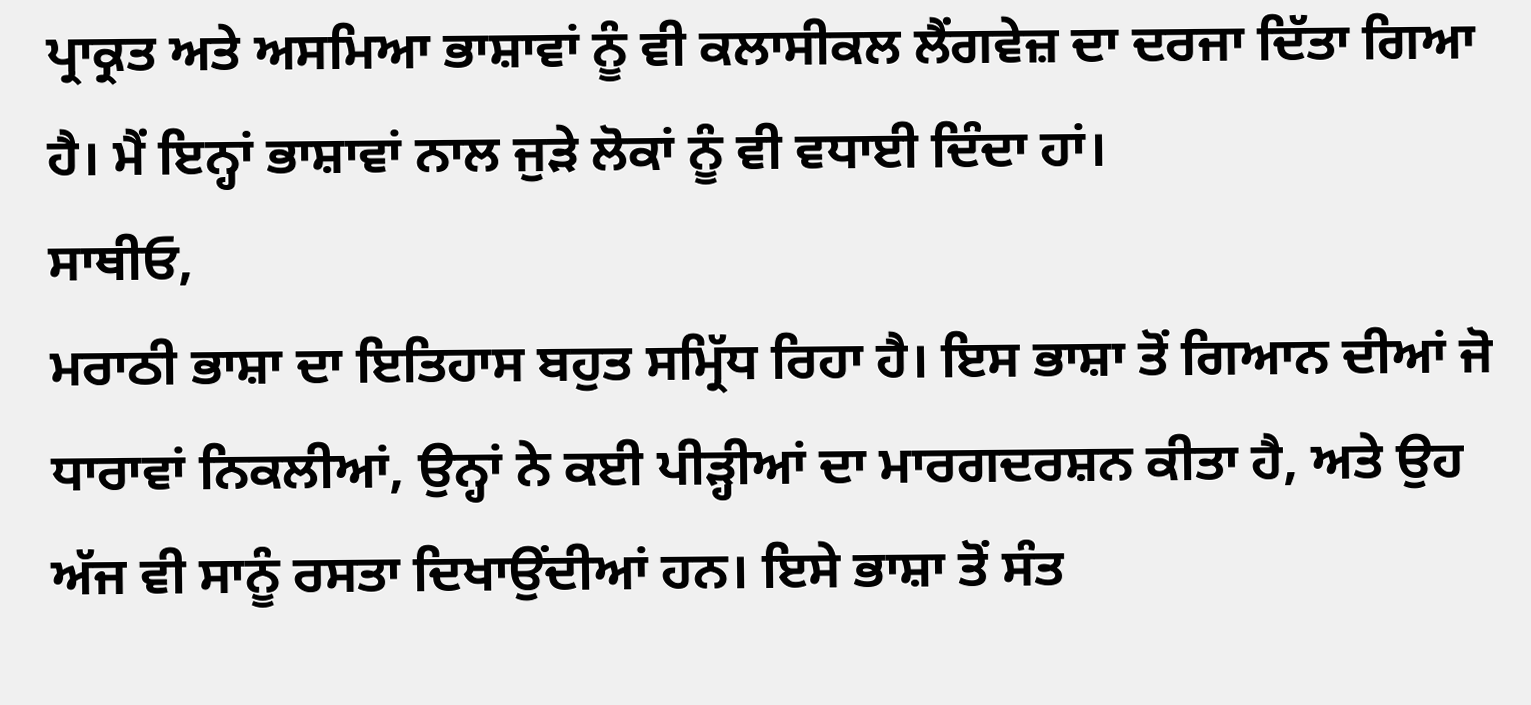ਪ੍ਰਾਕ੍ਰਤ ਅਤੇ ਅਸਮਿਆ ਭਾਸ਼ਾਵਾਂ ਨੂੰ ਵੀ ਕਲਾਸੀਕਲ ਲੈਂਗਵੇਜ਼ ਦਾ ਦਰਜਾ ਦਿੱਤਾ ਗਿਆ ਹੈ। ਮੈਂ ਇਨ੍ਹਾਂ ਭਾਸ਼ਾਵਾਂ ਨਾਲ ਜੁੜੇ ਲੋਕਾਂ ਨੂੰ ਵੀ ਵਧਾਈ ਦਿੰਦਾ ਹਾਂ।
ਸਾਥੀਓ,
ਮਰਾਠੀ ਭਾਸ਼ਾ ਦਾ ਇਤਿਹਾਸ ਬਹੁਤ ਸਮ੍ਰਿੱਧ ਰਿਹਾ ਹੈ। ਇਸ ਭਾਸ਼ਾ ਤੋਂ ਗਿਆਨ ਦੀਆਂ ਜੋ ਧਾਰਾਵਾਂ ਨਿਕਲੀਆਂ, ਉਨ੍ਹਾਂ ਨੇ ਕਈ ਪੀੜ੍ਹੀਆਂ ਦਾ ਮਾਰਗਦਰਸ਼ਨ ਕੀਤਾ ਹੈ, ਅਤੇ ਉਹ ਅੱਜ ਵੀ ਸਾਨੂੰ ਰਸਤਾ ਦਿਖਾਉਂਦੀਆਂ ਹਨ। ਇਸੇ ਭਾਸ਼ਾ ਤੋਂ ਸੰਤ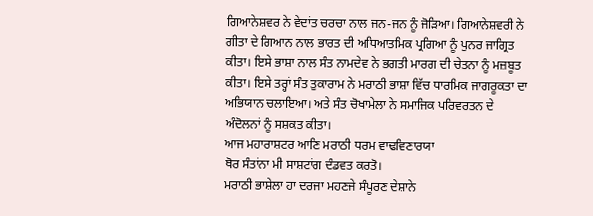ਗਿਆਨੇਸ਼ਵਰ ਨੇ ਵੇਦਾਂਤ ਚਰਚਾ ਨਾਲ ਜਨ-ਜਨ ਨੂੰ ਜੋੜਿਆ। ਗਿਆਨੇਸ਼ਵਰੀ ਨੇ ਗੀਤਾ ਦੇ ਗਿਆਨ ਨਾਲ ਭਾਰਤ ਦੀ ਅਧਿਆਤਮਿਕ ਪ੍ਰਗਿਆ ਨੂੰ ਪੁਨਰ ਜਾਗ੍ਰਿਤ ਕੀਤਾ। ਇਸੇ ਭਾਸ਼ਾ ਨਾਲ ਸੰਤ ਨਾਮਦੇਵ ਨੇ ਭਗਤੀ ਮਾਰਗ ਦੀ ਚੇਤਨਾ ਨੂੰ ਮਜ਼ਬੂਤ ਕੀਤਾ। ਇਸੇ ਤਰ੍ਹਾਂ ਸੰਤ ਤੁਕਾਰਾਮ ਨੇ ਮਰਾਠੀ ਭਾਸ਼ਾ ਵਿੱਚ ਧਾਰਮਿਕ ਜਾਗਰੂਕਤਾ ਦਾ ਅਭਿਯਾਨ ਚਲਾਇਆ। ਅਤੇ ਸੰਤ ਚੋਖਾਮੇਲਾ ਨੇ ਸਮਾਜਿਕ ਪਰਿਵਰਤਨ ਦੇ ਅੰਦੋਲਨਾਂ ਨੂੰ ਸਸ਼ਕਤ ਕੀਤਾ।
ਆਜ ਮਹਾਰਾਸ਼ਟਰ ਆਣਿ ਮਰਾਠੀ ਧਰਮ ਵਾਢਵਿਣਾਰਯਾ
ਥੋਰ ਸੰਤਾਂਨਾ ਮੀ ਸਾਸ਼ਟਾਂਗ ਦੰਡਵਤ ਕਰਤੋ।
ਮਰਾਠੀ ਭਾਸ਼ੇਲਾ ਹਾ ਦਰਜਾ ਮਹਣਜੇ ਸੰਪੂਰਣ ਦੇਸ਼ਾਨੇ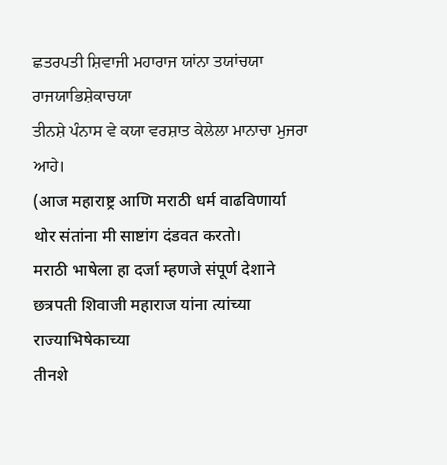ਛਤਰਪਤੀ ਸ਼ਿਵਾਜੀ ਮਹਾਰਾਜ ਯਾਂਨਾ ਤਯਾਂਚਯਾ ਰਾਜਯਾਭਿਸ਼ੇਕਾਚਯਾ
ਤੀਨਸ਼ੇ ਪੰਨਾਸ ਵੇ ਕਯਾ ਵਰਸ਼ਾਤ ਕੇਲੇਲਾ ਮਾਨਾਚਾ ਮੁਜਰਾ ਆਹੇ।
(आज महाराष्ट्र आणि मराठी धर्म वाढविणार्या
थोर संतांना मी साष्टांग दंडवत करतो।
मराठी भाषेला हा दर्जा म्हणजे संपूर्ण देशाने
छत्रपती शिवाजी महाराज यांना त्यांच्या राज्याभिषेकाच्या
तीनशे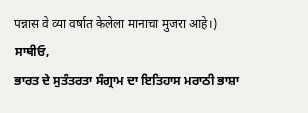पन्नास वे व्या वर्षात केलेला मानाचा मुजरा आहे।)
ਸਾਥੀਓ,
ਭਾਰਤ ਦੇ ਸੁਤੰਤਰਤਾ ਸੰਗ੍ਰਾਮ ਦਾ ਇਤਿਹਾਸ ਮਰਾਠੀ ਭਾਸ਼ਾ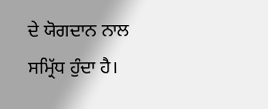ਦੇ ਯੋਗਦਾਨ ਨਾਲ ਸਮ੍ਰਿੱਧ ਹੁੰਦਾ ਹੈ।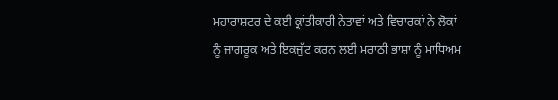ਮਹਾਰਾਸ਼ਟਰ ਦੇ ਕਈ ਕ੍ਰਾਂਤੀਕਾਰੀ ਨੇਤਾਵਾਂ ਅਤੇ ਵਿਚਾਰਕਾਂ ਨੇ ਲੋਕਾਂ ਨੂੰ ਜਾਗਰੂਕ ਅਤੇ ਇਕਜੁੱਟ ਕਰਨ ਲਈ ਮਰਾਠੀ ਭਾਸ਼ਾ ਨੂੰ ਮਾਧਿਅਮ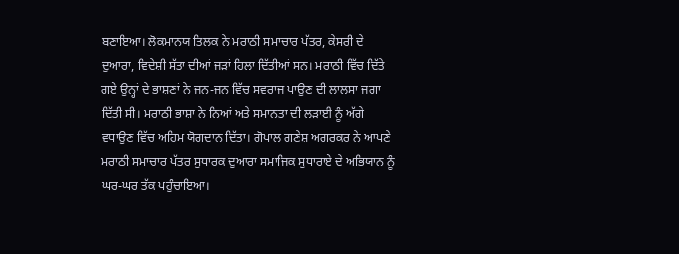ਬਣਾਇਆ। ਲੋਕਮਾਨਯ ਤਿਲਕ ਨੇ ਮਰਾਠੀ ਸਮਾਚਾਰ ਪੱਤਰ, ਕੇਸਰੀ ਦੇ ਦੁਆਰਾ, ਵਿਦੇਸ਼ੀ ਸੱਤਾ ਦੀਆਂ ਜੜਾਂ ਹਿਲਾ ਦਿੱਤੀਆਂ ਸਨ। ਮਰਾਠੀ ਵਿੱਚ ਦਿੱਤੇ ਗਏ ਉਨ੍ਹਾਂ ਦੇ ਭਾਸ਼ਣਾਂ ਨੇ ਜਨ-ਜਨ ਵਿੱਚ ਸਵਰਾਜ ਪਾਉਣ ਦੀ ਲਾਲਸਾ ਜਗਾ ਦਿੱਤੀ ਸੀ। ਮਰਾਠੀ ਭਾਸ਼ਾ ਨੇ ਨਿਆਂ ਅਤੇ ਸਮਾਨਤਾ ਦੀ ਲੜਾਈ ਨੂੰ ਅੱਗੇ ਵਧਾਉਣ ਵਿੱਚ ਅਹਿਮ ਯੋਗਦਾਨ ਦਿੱਤਾ। ਗੋਪਾਲ ਗਣੇਸ਼ ਅਗਰਕਰ ਨੇ ਆਪਣੇ ਮਰਾਠੀ ਸਮਾਚਾਰ ਪੱਤਰ ਸੁਧਾਰਕ ਦੁਆਰਾ ਸਮਾਜਿਕ ਸੁਧਾਰਾਏ ਦੇ ਅਭਿਯਾਨ ਨੂੰ ਘਰ-ਘਰ ਤੱਕ ਪਹੁੰਚਾਇਆ।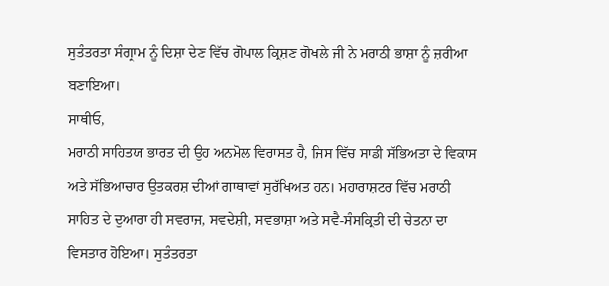ਸੁਤੰਤਰਤਾ ਸੰਗ੍ਰਾਮ ਨੂੰ ਦਿਸ਼ਾ ਦੇਣ ਵਿੱਚ ਗੋਪਾਲ ਕ੍ਰਿਸ਼ਣ ਗੋਖਲੇ ਜੀ ਨੇ ਮਰਾਠੀ ਭਾਸ਼ਾ ਨੂੰ ਜ਼ਰੀਆ ਬਣਾਇਆ।
ਸਾਥੀਓ,
ਮਰਾਠੀ ਸਾਹਿਤਯ ਭਾਰਤ ਦੀ ਉਹ ਅਨਮੋਲ ਵਿਰਾਸਤ ਹੈ, ਜਿਸ ਵਿੱਚ ਸਾਡੀ ਸੱਭਿਅਤਾ ਦੇ ਵਿਕਾਸ ਅਤੇ ਸੱਭਿਆਚਾਰ ਉਤਕਰਸ਼ ਦੀਆਂ ਗਾਥਾਵਾਂ ਸੁਰੱਖਿਅਤ ਹਨ। ਮਹਾਰਾਸ਼ਟਰ ਵਿੱਚ ਮਰਾਠੀ ਸਾਹਿਤ ਦੇ ਦੁਆਰਾ ਹੀ ਸਵਰਾਜ, ਸਵਦੇਸ਼ੀ, ਸਵਭਾਸ਼ਾ ਅਤੇ ਸਵੈ-ਸੰਸਕ੍ਰਿਤੀ ਦੀ ਚੇਤਨਾ ਦਾ ਵਿਸਤਾਰ ਹੋਇਆ। ਸੁਤੰਤਰਤਾ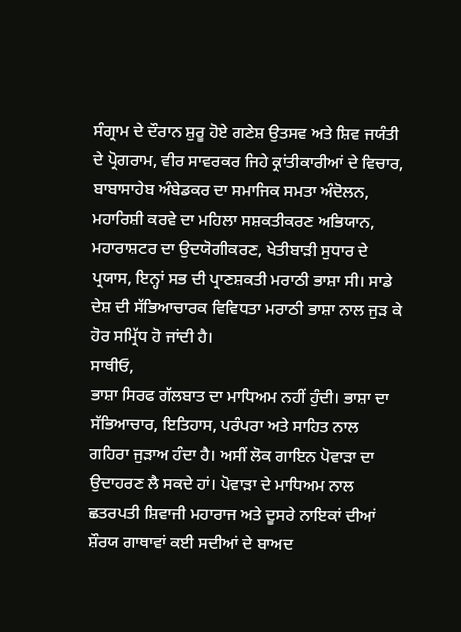ਸੰਗ੍ਰਾਮ ਦੇ ਦੌਰਾਨ ਸ਼ੁਰੂ ਹੋਏ ਗਣੇਸ਼ ਉਤਸਵ ਅਤੇ ਸ਼ਿਵ ਜਯੰਤੀ ਦੇ ਪ੍ਰੋਗਰਾਮ, ਵੀਰ ਸਾਵਰਕਰ ਜਿਹੇ ਕ੍ਰਾਂਤੀਕਾਰੀਆਂ ਦੇ ਵਿਚਾਰ, ਬਾਬਾਸਾਹੇਬ ਅੰਬੇਡਕਰ ਦਾ ਸਮਾਜਿਕ ਸਮਤਾ ਅੰਦੋਲਨ, ਮਹਾਰਿਸ਼ੀ ਕਰਵੇ ਦਾ ਮਹਿਲਾ ਸਸ਼ਕਤੀਕਰਣ ਅਭਿਯਾਨ, ਮਹਾਰਾਸ਼ਟਰ ਦਾ ਉਦਯੋਗੀਕਰਣ, ਖੇਤੀਬਾੜੀ ਸੁਧਾਰ ਦੇ ਪ੍ਰਯਾਸ, ਇਨ੍ਹਾਂ ਸਭ ਦੀ ਪ੍ਰਾਣਸ਼ਕਤੀ ਮਰਾਠੀ ਭਾਸ਼ਾ ਸੀ। ਸਾਡੇ ਦੇਸ਼ ਦੀ ਸੱਭਿਆਚਾਰਕ ਵਿਵਿਧਤਾ ਮਰਾਠੀ ਭਾਸ਼ਾ ਨਾਲ ਜੁੜ ਕੇ ਹੋਰ ਸਮ੍ਰਿੱਧ ਹੋ ਜਾਂਦੀ ਹੈ।
ਸਾਥੀਓ,
ਭਾਸ਼ਾ ਸਿਰਫ ਗੱਲਬਾਤ ਦਾ ਮਾਧਿਅਮ ਨਹੀਂ ਹੁੰਦੀ। ਭਾਸ਼ਾ ਦਾ ਸੱਭਿਆਚਾਰ, ਇਤਿਹਾਸ, ਪਰੰਪਰਾ ਅਤੇ ਸਾਹਿਤ ਨਾਲ ਗਹਿਰਾ ਜੁੜਾਅ ਹੰਦਾ ਹੈ। ਅਸੀਂ ਲੋਕ ਗਾਇਨ ਪੋਵਾੜਾ ਦਾ ਉਦਾਹਰਣ ਲੈ ਸਕਦੇ ਹਾਂ। ਪੋਵਾੜਾ ਦੇ ਮਾਧਿਅਮ ਨਾਲ ਛਤਰਪਤੀ ਸ਼ਿਵਾਜੀ ਮਹਾਰਾਜ ਅਤੇ ਦੂਸਰੇ ਨਾਇਕਾਂ ਦੀਆਂ ਸ਼ੌਰਯ ਗਾਥਾਵਾਂ ਕਈ ਸਦੀਆਂ ਦੇ ਬਾਅਦ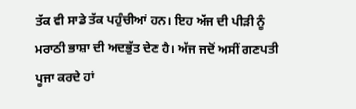ਤੱਕ ਵੀ ਸਾਡੇ ਤੱਕ ਪਹੁੰਚੀਆਂ ਹਨ। ਇਹ ਅੱਜ ਦੀ ਪੀੜੀ ਨੂੰ ਮਰਾਠੀ ਭਾਸ਼ਾ ਦੀ ਅਦਭੁੱਤ ਦੇਣ ਹੈ। ਅੱਜ ਜਦੋਂ ਅਸੀਂ ਗਣਪਤੀ ਪੂਜਾ ਕਰਦੇ ਹਾਂ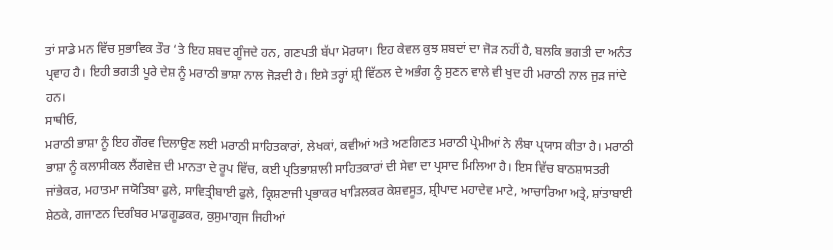ਤਾਂ ਸਾਡੇ ਮਨ ਵਿੱਚ ਸੁਭਾਵਿਕ ਤੌਰ ‘ਤੇ ਇਹ ਸ਼ਬਦ ਗੂੰਜਦੇ ਹਨ, ਗਣਪਤੀ ਬੱਪਾ ਮੋਰਯਾ। ਇਹ ਕੇਵਲ ਕੁਝ ਸ਼ਬਦਾਂ ਦਾ ਜੋੜ ਨਹੀਂ ਹੈ, ਬਲਕਿ ਭਗਤੀ ਦਾ ਅਨੰਤ ਪ੍ਰਵਾਹ ਹੈ। ਇਹੀ ਭਗਤੀ ਪੂਰੇ ਦੇਸ਼ ਨੂੰ ਮਰਾਠੀ ਭਾਸ਼ਾ ਨਾਲ ਜੋੜਦੀ ਹੈ। ਇਸੇ ਤਰ੍ਹਾਂ ਸ਼੍ਰੀ ਵਿੱਠਲ ਦੇ ਅਭੰਗ ਨੂੰ ਸੁਣਨ ਵਾਲੇ ਵੀ ਖੁਦ ਹੀ ਮਰਾਠੀ ਨਾਲ ਜੁੜ ਜਾਂਦੇ ਹਨ।
ਸਾਥੀਓ,
ਮਰਾਠੀ ਭਾਸ਼ਾ ਨੂੰ ਇਹ ਗੌਰਵ ਦਿਲਾਉਣ ਲਈ ਮਰਾਠੀ ਸਾਹਿਤਕਾਰਾਂ, ਲੇਖਕਾਂ, ਕਵੀਆਂ ਅਤੇ ਅਣਗਿਣਤ ਮਰਾਠੀ ਪ੍ਰੇਮੀਆਂ ਨੇ ਲੰਬਾ ਪ੍ਰਯਾਸ ਕੀਤਾ ਹੈ। ਮਰਾਠੀ ਭਾਸ਼ਾ ਨੂੰ ਕਲਾਸੀਕਲ ਲੈਂਗਵੇਜ਼ ਦੀ ਮਾਨਤਾ ਦੇ ਰੂਪ ਵਿੱਚ, ਕਈ ਪ੍ਰਤਿਭਾਸ਼ਾਲੀ ਸਾਹਿਤਕਾਰਾਂ ਦੀ ਸੇਵਾ ਦਾ ਪ੍ਰਸਾਦ ਮਿਲਿਆ ਹੈ। ਇਸ ਵਿੱਚ ਬਾਠਸ਼ਾਸਤਰੀ ਜਾਂਭੇਕਰ, ਮਹਾਤਮਾ ਜਯੋਤਿਬਾ ਫੁਲੇ, ਸਾਵਿਤ੍ਰੀਬਾਈ ਫੁਲੇ, ਕ੍ਰਿਸ਼ਣਾਜੀ ਪ੍ਰਭਾਕਰ ਖਾੜਿਲਕਰ ਕੇਸ਼ਵਸੂਤ, ਸ਼੍ਰੀਪਾਦ ਮਹਾਦੇਵ ਮਾਟੇ, ਆਚਾਰਿਆ ਅਤ੍ਰੇ, ਸ਼ਾਂਤਾਬਾਈ ਸ਼ੇਠਕੇ, ਗਜਾਣਨ ਦਿਗੰਬਰ ਮਾਡਗੂਡਕਰ, ਕੁਸੁਮਾਗ੍ਰਜ ਜਿਹੀਆਂ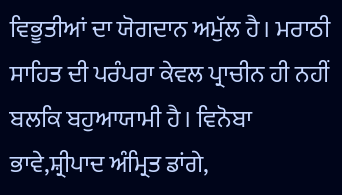ਵਿਭੂਤੀਆਂ ਦਾ ਯੋਗਦਾਨ ਅਮੁੱਲ ਹੈ। ਮਰਾਠੀ ਸਾਹਿਤ ਦੀ ਪਰੰਪਰਾ ਕੇਵਲ ਪ੍ਰਾਚੀਨ ਹੀ ਨਹੀਂ ਬਲਕਿ ਬਹੁਆਯਾਮੀ ਹੈ। ਵਿਨੋਬਾ ਭਾਵੇ,ਸ਼੍ਰੀਪਾਦ ਅੰਮ੍ਰਿਤ ਡਾਂਗੇ,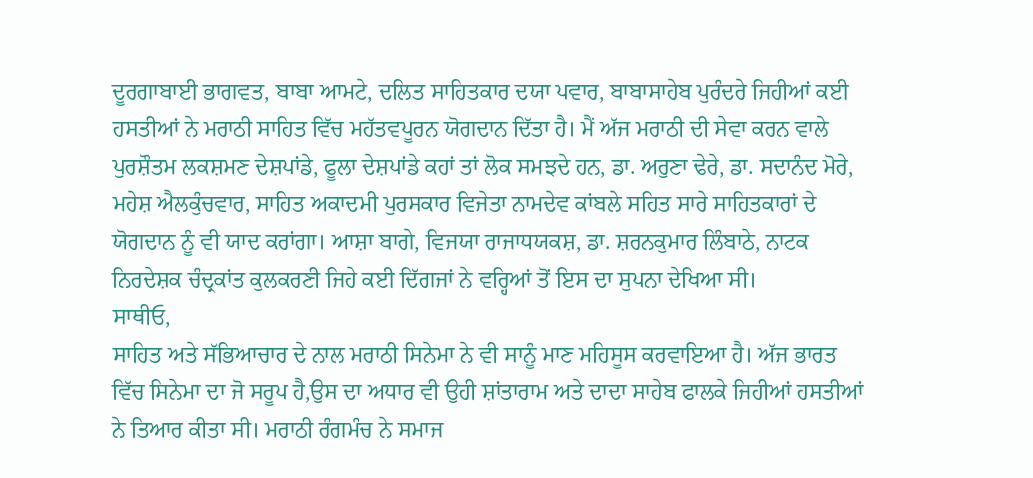ਦੂਰਗਾਬਾਈ ਭਾਗਵਤ, ਬਾਬਾ ਆਮਟੇ, ਦਲਿਤ ਸਾਹਿਤਕਾਰ ਦਯਾ ਪਵਾਰ, ਬਾਬਾਸਾਹੇਬ ਪੁਰੰਦਰੇ ਜਿਹੀਆਂ ਕਈ ਹਸਤੀਆਂ ਨੇ ਮਰਾਠੀ ਸਾਹਿਤ ਵਿੱਚ ਮਹੱਤਵਪੂਰਨ ਯੋਗਦਾਨ ਦਿੱਤਾ ਹੈ। ਮੈਂ ਅੱਜ ਮਰਾਠੀ ਦੀ ਸੇਵਾ ਕਰਨ ਵਾਲੇ ਪੁਰਸ਼ੌਤਮ ਲਕਸ਼ਮਣ ਦੇਸ਼ਪਾਂਡੇ, ਫੂਲਾ ਦੇਸ਼ਪਾਂਡੇ ਕਹਾਂ ਤਾਂ ਲੋਕ ਸਮਝਦੇ ਹਨ, ਡਾ. ਅਰੁਣਾ ਢੇਰੇ, ਡਾ. ਸਦਾਨੰਦ ਮੋਰੇ, ਮਹੇਸ਼ ਐਲਕੁੰਚਵਾਰ, ਸਾਹਿਤ ਅਕਾਦਮੀ ਪੁਰਸਕਾਰ ਵਿਜੇਤਾ ਨਾਮਦੇਵ ਕਾਂਬਲੇ ਸਹਿਤ ਸਾਰੇ ਸਾਹਿਤਕਾਰਾਂ ਦੇ ਯੋਗਦਾਨ ਨੂੰ ਵੀ ਯਾਦ ਕਰਾਂਗਾ। ਆਸ਼ਾ ਬਾਗੇ, ਵਿਜਯਾ ਰਾਜਾਧਯਕਸ਼, ਡਾ. ਸ਼ਰਨਕੁਮਾਰ ਲਿੰਬਾਠੇ, ਨਾਟਕ ਨਿਰਦੇਸ਼ਕ ਚੰਦ੍ਰਕਾਂਤ ਕੁਲਕਰਣੀ ਜਿਹੇ ਕਈ ਦਿੱਗਜਾਂ ਨੇ ਵਰ੍ਹਿਆਂ ਤੋਂ ਇਸ ਦਾ ਸੁਪਨਾ ਦੇਖਿਆ ਸੀ।
ਸਾਥੀਓ,
ਸਾਹਿਤ ਅਤੇ ਸੱਭਿਆਚਾਰ ਦੇ ਨਾਲ ਮਰਾਠੀ ਸਿਨੇਮਾ ਨੇ ਵੀ ਸਾਨੂੰ ਮਾਣ ਮਹਿਸੂਸ ਕਰਵਾਇਆ ਹੈ। ਅੱਜ ਭਾਰਤ ਵਿੱਚ ਸਿਨੇਮਾ ਦਾ ਜੋ ਸਰੂਪ ਹੈ,ਉਸ ਦਾ ਅਧਾਰ ਵੀ ਉਹੀ ਸ਼ਾਂਤਾਰਾਮ ਅਤੇ ਦਾਦਾ ਸਾਹੇਬ ਫਾਲਕੇ ਜਿਹੀਆਂ ਹਸਤੀਆਂ ਨੇ ਤਿਆਰ ਕੀਤਾ ਸੀ। ਮਰਾਠੀ ਰੰਗਮੰਚ ਨੇ ਸਮਾਜ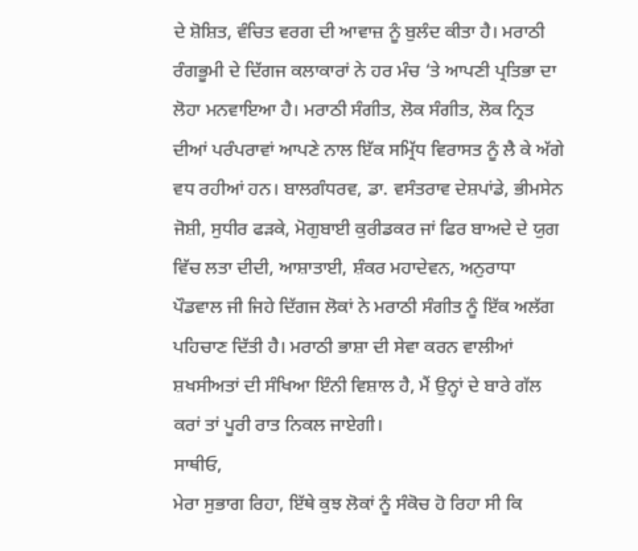ਦੇ ਸ਼ੋਸ਼ਿਤ, ਵੰਚਿਤ ਵਰਗ ਦੀ ਆਵਾਜ਼ ਨੂੰ ਬੁਲੰਦ ਕੀਤਾ ਹੈ। ਮਰਾਠੀ ਰੰਗਭੂਮੀ ਦੇ ਦਿੱਗਜ ਕਲਾਕਾਰਾਂ ਨੇ ਹਰ ਮੰਚ ‘ਤੇ ਆਪਣੀ ਪ੍ਰਤਿਭਾ ਦਾ ਲੋਹਾ ਮਨਵਾਇਆ ਹੈ। ਮਰਾਠੀ ਸੰਗੀਤ, ਲੋਕ ਸੰਗੀਤ, ਲੋਕ ਨ੍ਰਿਤ ਦੀਆਂ ਪਰੰਪਰਾਵਾਂ ਆਪਣੇ ਨਾਲ ਇੱਕ ਸਮ੍ਰਿੱਧ ਵਿਰਾਸਤ ਨੂੰ ਲੈ ਕੇ ਅੱਗੇ ਵਧ ਰਹੀਆਂ ਹਨ। ਬਾਲਗੰਧਰਵ, ਡਾ. ਵਸੰਤਰਾਵ ਦੇਸ਼ਪਾਂਡੇ, ਭੀਮਸੇਨ ਜੋਸ਼ੀ, ਸੁਧੀਰ ਫੜਕੇ, ਮੋਗੁਬਾਈ ਕੁਰੀਡਕਰ ਜਾਂ ਫਿਰ ਬਾਅਦੇ ਦੇ ਯੁਗ ਵਿੱਚ ਲਤਾ ਦੀਦੀ, ਆਸ਼ਾਤਾਈ, ਸ਼ੰਕਰ ਮਹਾਦੇਵਨ, ਅਨੁਰਾਧਾ ਪੌਡਵਾਲ ਜੀ ਜਿਹੇ ਦਿੱਗਜ ਲੋਕਾਂ ਨੇ ਮਰਾਠੀ ਸੰਗੀਤ ਨੂੰ ਇੱਕ ਅਲੱਗ ਪਹਿਚਾਣ ਦਿੱਤੀ ਹੈ। ਮਰਾਠੀ ਭਾਸ਼ਾ ਦੀ ਸੇਵਾ ਕਰਨ ਵਾਲੀਆਂ ਸ਼ਖਸੀਅਤਾਂ ਦੀ ਸੰਖਿਆ ਇੰਨੀ ਵਿਸ਼ਾਲ ਹੈ, ਮੈਂ ਉਨ੍ਹਾਂ ਦੇ ਬਾਰੇ ਗੱਲ ਕਰਾਂ ਤਾਂ ਪੂਰੀ ਰਾਤ ਨਿਕਲ ਜਾਏਗੀ।
ਸਾਥੀਓ,
ਮੇਰਾ ਸੁਭਾਗ ਰਿਹਾ, ਇੱਥੇ ਕੁਝ ਲੋਕਾਂ ਨੂੰ ਸੰਕੋਚ ਹੋ ਰਿਹਾ ਸੀ ਕਿ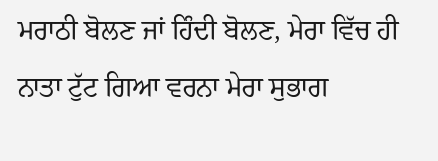ਮਰਾਠੀ ਬੋਲਣ ਜਾਂ ਹਿੰਦੀ ਬੋਲਣ, ਮੇਰਾ ਵਿੱਚ ਹੀ ਨਾਤਾ ਟੁੱਟ ਗਿਆ ਵਰਨਾ ਮੇਰਾ ਸੁਭਾਗ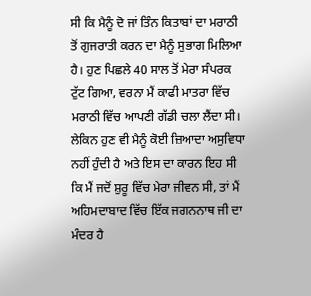ਸੀ ਕਿ ਮੈਨੂੰ ਦੋ ਜਾਂ ਤਿੰਨ ਕਿਤਾਬਾਂ ਦਾ ਮਰਾਠੀ ਤੋਂ ਗੁਜਰਾਤੀ ਕਰਨ ਦਾ ਮੈਨੂੰ ਸੁਭਾਗ ਮਿਲਿਆ ਹੈ। ਹੁਣ ਪਿਛਲੇ 40 ਸਾਲ ਤੋਂ ਮੇਰਾ ਸੰਪਰਕ ਟੁੱਟ ਗਿਆ, ਵਰਨਾ ਮੈਂ ਕਾਫੀ ਮਾਤਰਾ ਵਿੱਚ ਮਰਾਠੀ ਵਿੱਚ ਆਪਣੀ ਗੱਡੀ ਚਲਾ ਲੈਂਦਾ ਸੀ। ਲੇਕਿਨ ਹੁਣ ਵੀ ਮੈਨੂੰ ਕੋਈ ਜ਼ਿਆਦਾ ਅਸੁਵਿਧਾ ਨਹੀਂ ਹੁੰਦੀ ਹੈ ਅਤੇ ਇਸ ਦਾ ਕਾਰਨ ਇਹ ਸੀ ਕਿ ਮੈਂ ਜਦੋਂ ਸ਼ੁਰੂ ਵਿੱਚ ਮੇਰਾ ਜੀਵਨ ਸੀ, ਤਾਂ ਮੈਂ ਅਹਿਮਦਾਬਾਦ ਵਿੱਚ ਇੱਕ ਜਗਨਨਾਥ ਜੀ ਦਾ ਮੰਦਰ ਹੈ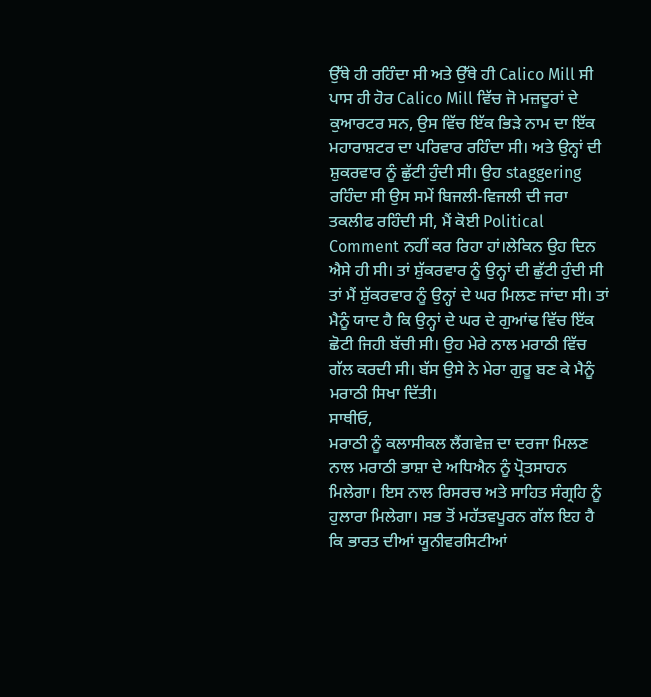ਉੱਥੇ ਹੀ ਰਹਿੰਦਾ ਸੀ ਅਤੇ ਉੱਥੇ ਹੀ Calico Mill ਸੀ ਪਾਸ ਹੀ ਹੋਰ Calico Mill ਵਿੱਚ ਜੋ ਮਜ਼ਦੂਰਾਂ ਦੇ ਕੁਆਰਟਰ ਸਨ, ਉਸ ਵਿੱਚ ਇੱਕ ਭਿੜੇ ਨਾਮ ਦਾ ਇੱਕ ਮਹਾਰਾਸ਼ਟਰ ਦਾ ਪਰਿਵਾਰ ਰਹਿੰਦਾ ਸੀ। ਅਤੇ ਉਨ੍ਹਾਂ ਦੀ ਸ਼ੁਕਰਵਾਰ ਨੂੰ ਛੁੱਟੀ ਹੁੰਦੀ ਸੀ। ਉਹ staggering ਰਹਿੰਦਾ ਸੀ ਉਸ ਸਮੇਂ ਬਿਜਲੀ-ਵਿਜਲੀ ਦੀ ਜਰਾ ਤਕਲੀਫ ਰਹਿੰਦੀ ਸੀ, ਮੈਂ ਕੋਈ Political Comment ਨਹੀਂ ਕਰ ਰਿਹਾ ਹਾਂ।ਲੇਕਿਨ ਉਹ ਦਿਨ ਐਸੇ ਹੀ ਸੀ। ਤਾਂ ਸ਼ੁੱਕਰਵਾਰ ਨੂੰ ਉਨ੍ਹਾਂ ਦੀ ਛੁੱਟੀ ਹੁੰਦੀ ਸੀ ਤਾਂ ਮੈਂ ਸ਼ੁੱਕਰਵਾਰ ਨੂੰ ਉਨ੍ਹਾਂ ਦੇ ਘਰ ਮਿਲਣ ਜਾਂਦਾ ਸੀ। ਤਾਂ ਮੈਨੂੰ ਯਾਦ ਹੈ ਕਿ ਉਨ੍ਹਾਂ ਦੇ ਘਰ ਦੇ ਗੁਆਂਢ ਵਿੱਚ ਇੱਕ ਛੋਟੀ ਜਿਹੀ ਬੱਚੀ ਸੀ। ਉਹ ਮੇਰੇ ਨਾਲ ਮਰਾਠੀ ਵਿੱਚ ਗੱਲ ਕਰਦੀ ਸੀ। ਬੱਸ ਉਸੇ ਨੇ ਮੇਰਾ ਗੁਰੂ ਬਣ ਕੇ ਮੈਨੂੰ ਮਰਾਠੀ ਸਿਖਾ ਦਿੱਤੀ।
ਸਾਥੀਓ,
ਮਰਾਠੀ ਨੂੰ ਕਲਾਸੀਕਲ ਲੈਂਗਵੇਜ਼ ਦਾ ਦਰਜਾ ਮਿਲਣ ਨਾਲ ਮਰਾਠੀ ਭਾਸ਼ਾ ਦੇ ਅਧਿਐਨ ਨੂੰ ਪ੍ਰੋਤਸਾਹਨ ਮਿਲੇਗਾ। ਇਸ ਨਾਲ ਰਿਸਰਚ ਅਤੇ ਸਾਹਿਤ ਸੰਗ੍ਰਹਿ ਨੂੰ ਹੁਲਾਰਾ ਮਿਲੇਗਾ। ਸਭ ਤੋਂ ਮਹੱਤਵਪੂਰਨ ਗੱਲ ਇਹ ਹੈ ਕਿ ਭਾਰਤ ਦੀਆਂ ਯੂਨੀਵਰਸਿਟੀਆਂ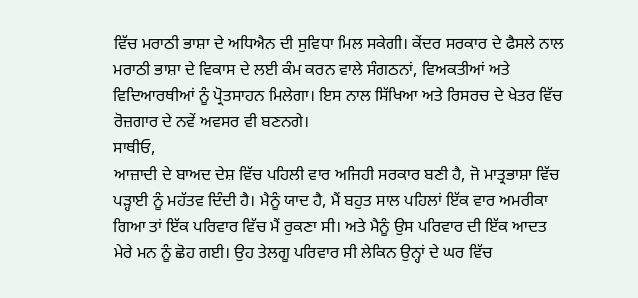ਵਿੱਚ ਮਰਾਠੀ ਭਾਸ਼ਾ ਦੇ ਅਧਿਐਨ ਦੀ ਸੁਵਿਧਾ ਮਿਲ ਸਕੇਗੀ। ਕੇਂਦਰ ਸਰਕਾਰ ਦੇ ਫੈਸਲੇ ਨਾਲ ਮਰਾਠੀ ਭਾਸ਼ਾ ਦੇ ਵਿਕਾਸ ਦੇ ਲਈ ਕੰਮ ਕਰਨ ਵਾਲੇ ਸੰਗਠਨਾਂ, ਵਿਅਕਤੀਆਂ ਅਤੇ ਵਿਦਿਆਰਥੀਆਂ ਨੂੰ ਪ੍ਰੋਤਸਾਹਨ ਮਿਲੇਗਾ। ਇਸ ਨਾਲ ਸਿੱਖਿਆ ਅਤੇ ਰਿਸਰਚ ਦੇ ਖੇਤਰ ਵਿੱਚ ਰੋਜ਼ਗਾਰ ਦੇ ਨਵੇਂ ਅਵਸਰ ਵੀ ਬਣਨਗੇ।
ਸਾਥੀਓ,
ਆਜ਼ਾਦੀ ਦੇ ਬਾਅਦ ਦੇਸ਼ ਵਿੱਚ ਪਹਿਲੀ ਵਾਰ ਅਜਿਹੀ ਸਰਕਾਰ ਬਣੀ ਹੈ, ਜੋ ਮਾਤ੍ਰਭਾਸ਼ਾ ਵਿੱਚ ਪੜ੍ਹਾਈ ਨੂੰ ਮਹੱਤਵ ਦਿੰਦੀ ਹੈ। ਮੈਨੂੰ ਯਾਦ ਹੈ, ਮੈਂ ਬਹੁਤ ਸਾਲ ਪਹਿਲਾਂ ਇੱਕ ਵਾਰ ਅਮਰੀਕਾ ਗਿਆ ਤਾਂ ਇੱਕ ਪਰਿਵਾਰ ਵਿੱਚ ਮੈਂ ਰੁਕਣਾ ਸੀ। ਅਤੇ ਮੈਨੂੰ ਉਸ ਪਰਿਵਾਰ ਦੀ ਇੱਕ ਆਦਤ ਮੇਰੇ ਮਨ ਨੂੰ ਛੋਹ ਗਈ। ਉਹ ਤੇਲਗੂ ਪਰਿਵਾਰ ਸੀ ਲੇਕਿਨ ਉਨ੍ਹਾਂ ਦੇ ਘਰ ਵਿੱਚ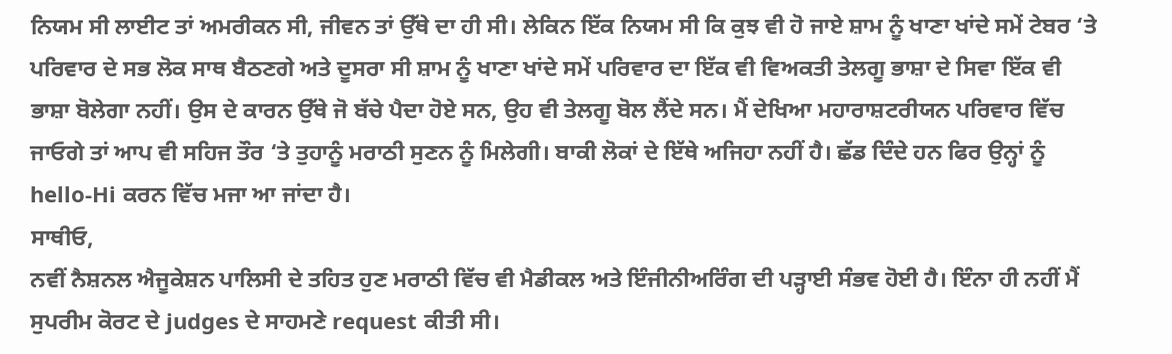ਨਿਯਮ ਸੀ ਲਾਈਟ ਤਾਂ ਅਮਰੀਕਨ ਸੀ, ਜੀਵਨ ਤਾਂ ਉੱਥੇ ਦਾ ਹੀ ਸੀ। ਲੇਕਿਨ ਇੱਕ ਨਿਯਮ ਸੀ ਕਿ ਕੁਝ ਵੀ ਹੋ ਜਾਏ ਸ਼ਾਮ ਨੂੰ ਖਾਣਾ ਖਾਂਦੇ ਸਮੇਂ ਟੇਬਰ ‘ਤੇ ਪਰਿਵਾਰ ਦੇ ਸਭ ਲੋਕ ਸਾਥ ਬੈਠਣਗੇ ਅਤੇ ਦੂਸਰਾ ਸੀ ਸ਼ਾਮ ਨੂੰ ਖਾਣਾ ਖਾਂਦੇ ਸਮੇਂ ਪਰਿਵਾਰ ਦਾ ਇੱਕ ਵੀ ਵਿਅਕਤੀ ਤੇਲਗੂ ਭਾਸ਼ਾ ਦੇ ਸਿਵਾ ਇੱਕ ਵੀ ਭਾਸ਼ਾ ਬੋਲੇਗਾ ਨਹੀਂ। ਉਸ ਦੇ ਕਾਰਨ ਉੱਥੇ ਜੋ ਬੱਚੇ ਪੈਦਾ ਹੋਏ ਸਨ, ਉਹ ਵੀ ਤੇਲਗੂ ਬੋਲ ਲੈਂਦੇ ਸਨ। ਮੈਂ ਦੇਖਿਆ ਮਹਾਰਾਸ਼ਟਰੀਯਨ ਪਰਿਵਾਰ ਵਿੱਚ ਜਾਓਗੇ ਤਾਂ ਆਪ ਵੀ ਸਹਿਜ ਤੌਰ ‘ਤੇ ਤੁਹਾਨੂੰ ਮਰਾਠੀ ਸੁਣਨ ਨੂੰ ਮਿਲੇਗੀ। ਬਾਕੀ ਲੋਕਾਂ ਦੇ ਇੱਥੇ ਅਜਿਹਾ ਨਹੀਂ ਹੈ। ਛੱਡ ਦਿੰਦੇ ਹਨ ਫਿਰ ਉਨ੍ਹਾਂ ਨੂੰ hello-Hi ਕਰਨ ਵਿੱਚ ਮਜਾ ਆ ਜਾਂਦਾ ਹੈ।
ਸਾਥੀਓ,
ਨਵੀਂ ਨੈਸ਼ਨਲ ਐਜੂਕੇਸ਼ਨ ਪਾਲਿਸੀ ਦੇ ਤਹਿਤ ਹੁਣ ਮਰਾਠੀ ਵਿੱਚ ਵੀ ਮੈਡੀਕਲ ਅਤੇ ਇੰਜੀਨੀਅਰਿੰਗ ਦੀ ਪੜ੍ਹਾਈ ਸੰਭਵ ਹੋਈ ਹੈ। ਇੰਨਾ ਹੀ ਨਹੀਂ ਮੈਂ ਸੁਪਰੀਮ ਕੋਰਟ ਦੇ judges ਦੇ ਸਾਹਮਣੇ request ਕੀਤੀ ਸੀ।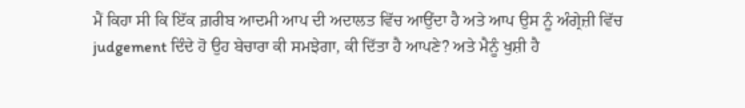ਮੈਂ ਕਿਹਾ ਸੀ ਕਿ ਇੱਕ ਗ਼ਰੀਬ ਆਦਮੀ ਆਪ ਦੀ ਅਦਾਲਤ ਵਿੱਚ ਆਉਂਦਾ ਹੈ ਅਤੇ ਆਪ ਉਸ ਨੂੰ ਅੰਗ੍ਰੇਜ਼ੀ ਵਿੱਚ judgement ਦਿੰਦੇ ਹੋ ਉਹ ਬੇਚਾਰਾ ਕੀ ਸਮਝੇਗਾ, ਕੀ ਦਿੱਤਾ ਹੈ ਆਪਣੇ? ਅਤੇ ਮੈਨੂੰ ਖੁਸ਼ੀ ਹੈ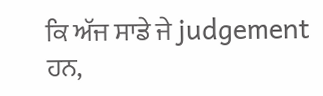ਕਿ ਅੱਜ ਸਾਡੇ ਜੇ judgement ਹਨ,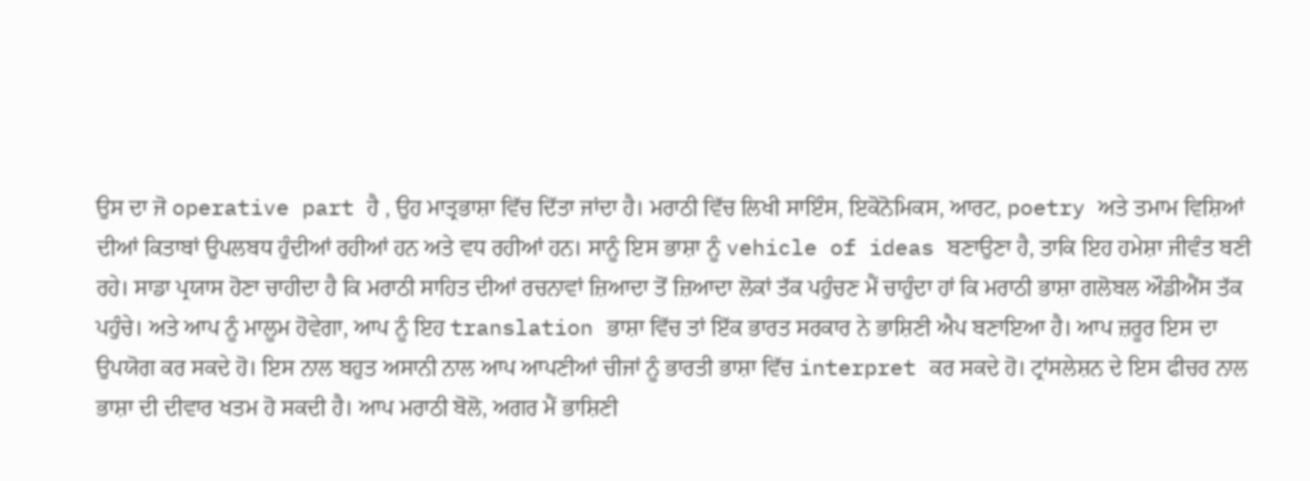ਉਸ ਦਾ ਜੋ operative part ਹੈ , ਉਹ ਮਾਤ੍ਰਭਾਸ਼ਾ ਵਿੱਚ ਦਿੱਤਾ ਜਾਂਦਾ ਹੈ। ਮਰਾਠੀ ਵਿੱਚ ਲਿਖੀ ਸਾਇੰਸ, ਇਕੋਨੋਮਿਕਸ, ਆਰਟ, poetry ਅਤੇ ਤਮਾਮ ਵਿਸ਼ਿਆਂ ਦੀਆਂ ਕਿਤਾਬਾਂ ਉਪਲਬਧ ਹੁੰਦੀਆਂ ਰਹੀਆਂ ਹਨ ਅਤੇ ਵਧ ਰਹੀਆਂ ਹਨ। ਸਾਨੂੰ ਇਸ ਭਾਸ਼ਾ ਨੂੰ vehicle of ideas ਬਣਾਉਣਾ ਹੈ, ਤਾਕਿ ਇਹ ਹਮੇਸ਼ਾ ਜੀਵੰਤ ਬਣੀ ਰਹੇ। ਸਾਡਾ ਪ੍ਰਯਾਸ ਹੋਣਾ ਚਾਹੀਦਾ ਹੈ ਕਿ ਮਰਾਠੀ ਸਾਹਿਤ ਦੀਆਂ ਰਚਨਾਵਾਂ ਜ਼ਿਆਦਾ ਤੋਂ ਜ਼ਿਆਦਾ ਲੋਕਾਂ ਤੱਕ ਪਹੁੰਚਣ ਮੈਂ ਚਾਹੁੰਦਾ ਹਾਂ ਕਿ ਮਰਾਠੀ ਭਾਸ਼ਾ ਗਲੋਬਲ ਔਡੀਐਂਸ ਤੱਕ ਪਹੁੰਚੇ। ਅਤੇ ਆਪ ਨੂੰ ਮਾਲੂਮ ਹੋਵੇਗਾ, ਆਪ ਨੂੰ ਇਹ translation ਭਾਸ਼ਾ ਵਿੱਚ ਤਾਂ ਇੱਕ ਭਾਰਤ ਸਰਕਾਰ ਨੇ ਭਾਸ਼ਿਣੀ ਐਪ ਬਣਾਇਆ ਹੈ। ਆਪ ਜ਼ਰੂਰ ਇਸ ਦਾ ਉਪਯੋਗ ਕਰ ਸਕਦੇ ਹੋ। ਇਸ ਨਾਲ ਬਹੁਤ ਅਸਾਨੀ ਨਾਲ ਆਪ ਆਪਣੀਆਂ ਚੀਜਾਂ ਨੂੰ ਭਾਰਤੀ ਭਾਸ਼ਾ ਵਿੱਚ interpret ਕਰ ਸਕਦੇ ਹੋ। ਟ੍ਰਾਂਸਲੇਸ਼ਨ ਦੇ ਇਸ ਫੀਚਰ ਨਾਲ ਭਾਸ਼ਾ ਦੀ ਦੀਵਾਰ ਖਤਮ ਹੋ ਸਕਦੀ ਹੈ। ਆਪ ਮਰਾਠੀ ਬੋਲੋ, ਅਗਰ ਮੈਂ ਭਾਸ਼ਿਣੀ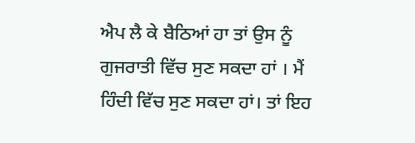ਐਪ ਲੈ ਕੇ ਬੈਠਿਆਂ ਹਾ ਤਾਂ ਉਸ ਨੂੰ ਗੁਜਰਾਤੀ ਵਿੱਚ ਸੁਣ ਸਕਦਾ ਹਾਂ । ਮੈਂ ਹਿੰਦੀ ਵਿੱਚ ਸੁਣ ਸਕਦਾ ਹਾਂ। ਤਾਂ ਇਹ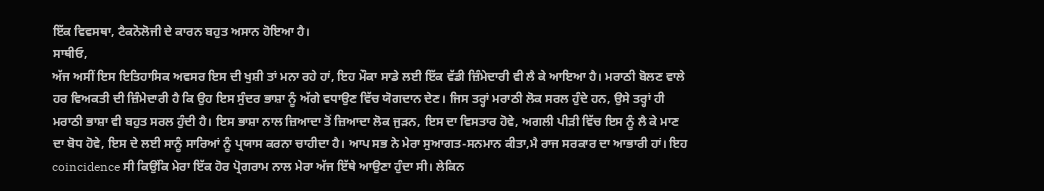ਇੱਕ ਵਿਵਸਥਾ, ਟੈਕਨੋਲੋਜੀ ਦੇ ਕਾਰਨ ਬਹੁਤ ਅਸਾਨ ਹੋਇਆ ਹੈ।
ਸਾਥੀਓ,
ਅੱਜ ਅਸੀਂ ਇਸ ਇਤਿਹਾਸਿਕ ਅਵਸਰ ਇਸ ਦੀ ਖੁਸ਼ੀ ਤਾਂ ਮਨਾ ਰਹੇ ਹਾਂ, ਇਹ ਮੌਕਾ ਸਾਡੇ ਲਈ ਇੱਕ ਵੱਡੀ ਜ਼ਿੰਮੇਦਾਰੀ ਵੀ ਲੈ ਕੇ ਆਇਆ ਹੈ। ਮਰਾਠੀ ਬੋਲਣ ਵਾਲੇ ਹਰ ਵਿਅਕਤੀ ਦੀ ਜ਼ਿੰਮੇਦਾਰੀ ਹੈ ਕਿ ਉਹ ਇਸ ਸੁੰਦਰ ਭਾਸ਼ਾ ਨੂੰ ਅੱਗੇ ਵਧਾਉਣ ਵਿੱਚ ਯੋਗਦਾਨ ਦੇਣ। ਜਿਸ ਤਰ੍ਹਾਂ ਮਰਾਠੀ ਲੋਕ ਸਰਲ ਹੁੰਦੇ ਹਨ, ਉਸੇ ਤਰ੍ਹਾਂ ਹੀ ਮਰਾਠੀ ਭਾਸ਼ਾ ਵੀ ਬਹੁਤ ਸਰਲ ਹੁੰਦੀ ਹੈ। ਇਸ ਭਾਸ਼ਾ ਨਾਲ ਜ਼ਿਆਦਾ ਤੋਂ ਜ਼ਿਆਦਾ ਲੋਕ ਜੁੜਨ, ਇਸ ਦਾ ਵਿਸਤਾਰ ਹੋਵੇ, ਅਗਲੀ ਪੀੜੀ ਵਿੱਚ ਇਸ ਨੂੰ ਲੈ ਕੇ ਮਾਣ ਦਾ ਬੋਧ ਹੋਵੇ, ਇਸ ਦੇ ਲਈ ਸਾਨੂੰ ਸਾਰਿਆਂ ਨੂੰ ਪ੍ਰਯਾਸ ਕਰਨਾ ਚਾਹੀਦਾ ਹੈ। ਆਪ ਸਭ ਨੇ ਮੇਰਾ ਸੁਆਗਤ-ਸਨਮਾਨ ਕੀਤਾ,ਮੈ ਰਾਜ ਸਰਕਾਰ ਦਾ ਆਭਾਰੀ ਹਾਂ। ਇਹ coincidence ਸੀ ਕਿਉਂਕਿ ਮੇਰਾ ਇੱਕ ਹੋਰ ਪ੍ਰੋਗਰਾਮ ਨਾਲ ਮੇਰਾ ਅੱਜ ਇੱਥੇ ਆਉਣਾ ਹੁੰਦਾ ਸੀ। ਲੇਕਿਨ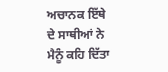ਅਚਾਨਕ ਇੱਥੇ ਦੇ ਸਾਥੀਆਂ ਨੇ ਮੈਨੂੰ ਕਹਿ ਦਿੱਤਾ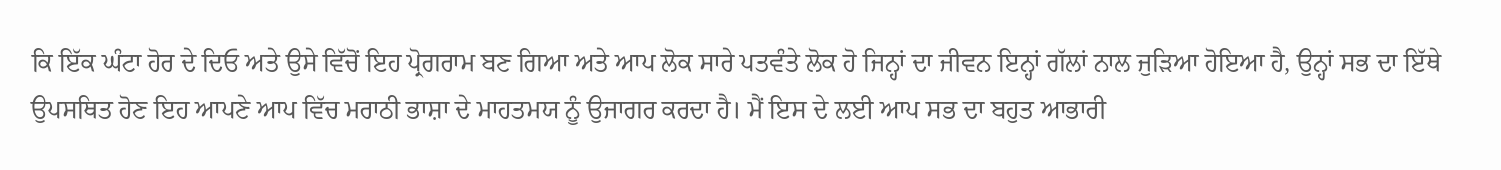ਕਿ ਇੱਕ ਘੰਟਾ ਹੋਰ ਦੇ ਦਿਓ ਅਤੇ ਉਸੇ ਵਿੱਚੋਂ ਇਹ ਪ੍ਰੋਗਰਾਮ ਬਣ ਗਿਆ ਅਤੇ ਆਪ ਲੋਕ ਸਾਰੇ ਪਤਵੰਤੇ ਲੋਕ ਹੋ ਜਿਨ੍ਹਾਂ ਦਾ ਜੀਵਨ ਇਨ੍ਹਾਂ ਗੱਲਾਂ ਨਾਲ ਜੁੜਿਆ ਹੋਇਆ ਹੈ, ਉਨ੍ਹਾਂ ਸਭ ਦਾ ਇੱਥੇ ਉਪਸਥਿਤ ਹੋਣ ਇਹ ਆਪਣੇ ਆਪ ਵਿੱਚ ਮਰਾਠੀ ਭਾਸ਼ਾ ਦੇ ਮਾਹਤਮਯ ਨੂੰ ਉਜਾਗਰ ਕਰਦਾ ਹੈ। ਮੈਂ ਇਸ ਦੇ ਲਈ ਆਪ ਸਭ ਦਾ ਬਹੁਤ ਆਭਾਰੀ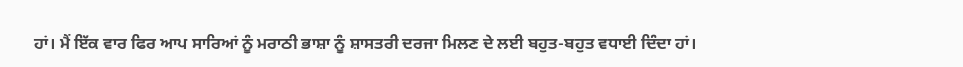ਹਾਂ। ਮੈਂ ਇੱਕ ਵਾਰ ਫਿਰ ਆਪ ਸਾਰਿਆਂ ਨੂੰ ਮਰਾਠੀ ਭਾਸ਼ਾ ਨੂੰ ਸ਼ਾਸਤਰੀ ਦਰਜਾ ਮਿਲਣ ਦੇ ਲਈ ਬਹੁਤ-ਬਹੁਤ ਵਧਾਈ ਦਿੰਦਾ ਹਾਂ।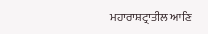ਮਹਾਰਾਸ਼ਟ੍ਰਾਤੀਲ ਆਣਿ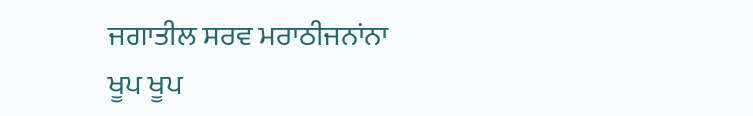ਜਗਾਤੀਲ ਸਰਵ ਮਰਾਠੀਜਨਾਂਨਾ
ਖੂਪ ਖੂਪ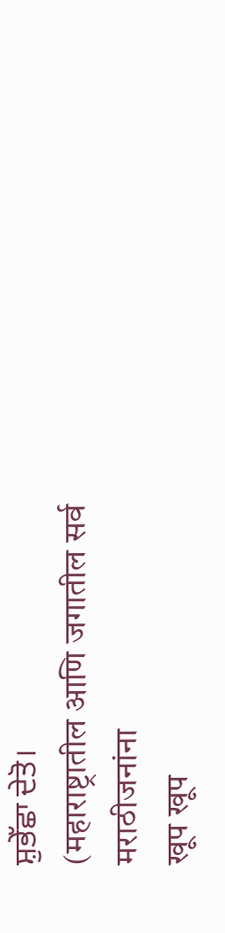ਸ਼ੁਭੇੱਛਾ ਦੇਤੋ।
(महाराष्ट्रातील आणि जगातील सर्व मराठीजनांना
खूप खूप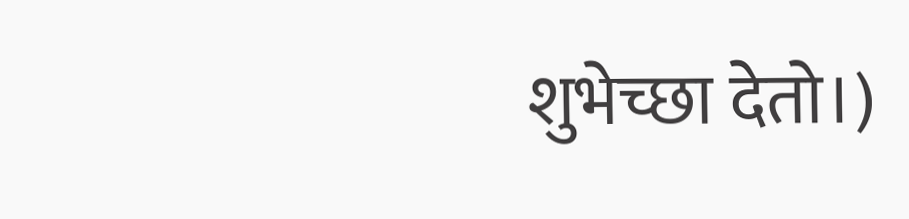शुभेच्छा देतो।)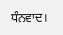ਧੰਨਵਾਦ।